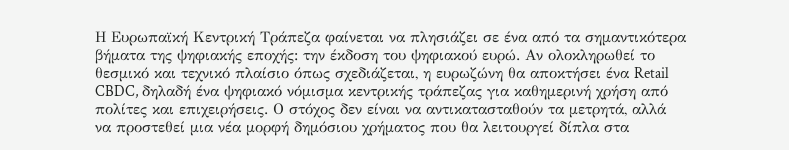Η Ευρωπαϊκή Κεντρική Τράπεζα φαίνεται να πλησιάζει σε ένα από τα σημαντικότερα βήματα της ψηφιακής εποχής: την έκδοση του ψηφιακού ευρώ. Αν ολοκληρωθεί το θεσμικό και τεχνικό πλαίσιο όπως σχεδιάζεται, η ευρωζώνη θα αποκτήσει ένα Retail CBDC, δηλαδή ένα ψηφιακό νόμισμα κεντρικής τράπεζας για καθημερινή χρήση από πολίτες και επιχειρήσεις. Ο στόχος δεν είναι να αντικατασταθούν τα μετρητά, αλλά να προστεθεί μια νέα μορφή δημόσιου χρήματος που θα λειτουργεί δίπλα στα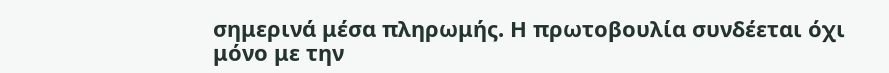σημερινά μέσα πληρωμής. Η πρωτοβουλία συνδέεται όχι μόνο με την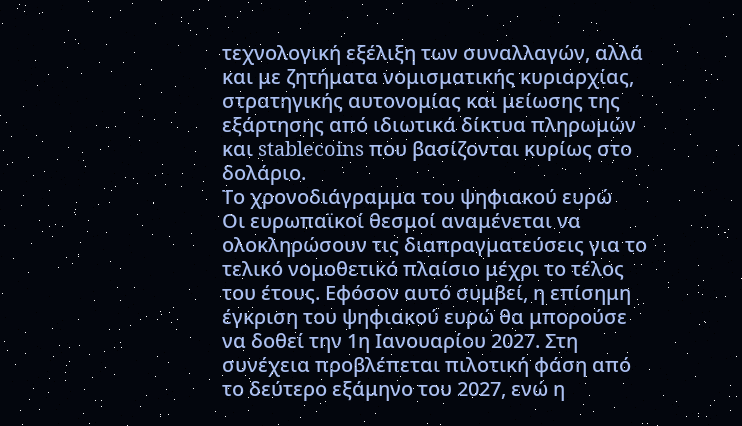τεχνολογική εξέλιξη των συναλλαγών, αλλά και με ζητήματα νομισματικής κυριαρχίας, στρατηγικής αυτονομίας και μείωσης της εξάρτησης από ιδιωτικά δίκτυα πληρωμών και stablecoins που βασίζονται κυρίως στο δολάριο.
Το χρονοδιάγραμμα του ψηφιακού ευρώ
Οι ευρωπαϊκοί θεσμοί αναμένεται να ολοκληρώσουν τις διαπραγματεύσεις για το τελικό νομοθετικό πλαίσιο μέχρι το τέλος του έτους. Εφόσον αυτό συμβεί, η επίσημη έγκριση του ψηφιακού ευρώ θα μπορούσε να δοθεί την 1η Ιανουαρίου 2027. Στη συνέχεια προβλέπεται πιλοτική φάση από το δεύτερο εξάμηνο του 2027, ενώ η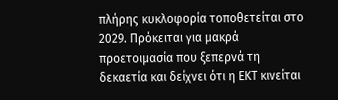πλήρης κυκλοφορία τοποθετείται στο 2029. Πρόκειται για μακρά προετοιμασία που ξεπερνά τη δεκαετία και δείχνει ότι η ΕΚΤ κινείται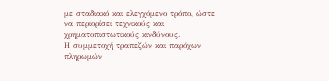με σταδιακό και ελεγχόμενο τρόπο, ώστε να περιορίσει τεχνικούς και χρηματοπιστωτικούς κινδύνους.
Η συμμετοχή τραπεζών και παρόχων πληρωμών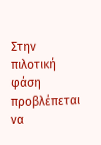Στην πιλοτική φάση προβλέπεται να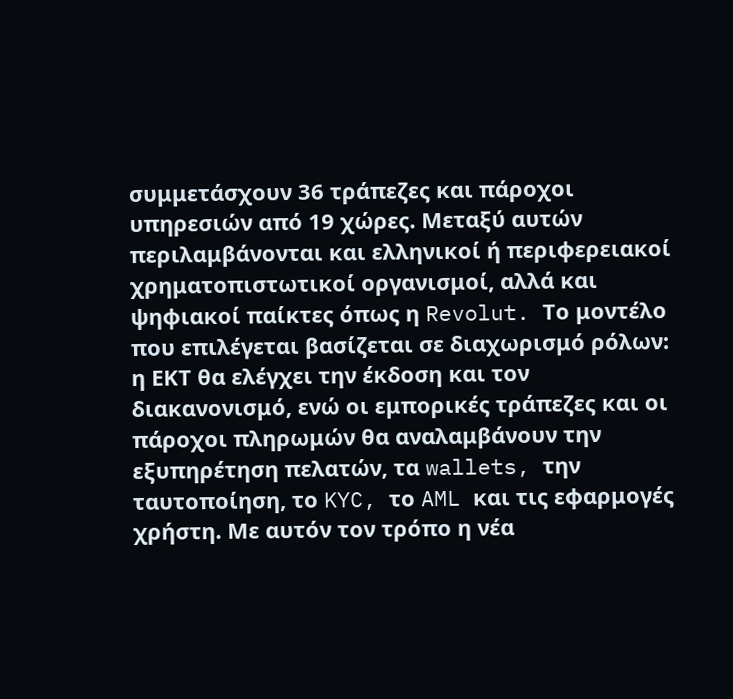συμμετάσχουν 36 τράπεζες και πάροχοι υπηρεσιών από 19 χώρες. Μεταξύ αυτών περιλαμβάνονται και ελληνικοί ή περιφερειακοί χρηματοπιστωτικοί οργανισμοί, αλλά και ψηφιακοί παίκτες όπως η Revolut. Το μοντέλο που επιλέγεται βασίζεται σε διαχωρισμό ρόλων: η ΕΚΤ θα ελέγχει την έκδοση και τον διακανονισμό, ενώ οι εμπορικές τράπεζες και οι πάροχοι πληρωμών θα αναλαμβάνουν την εξυπηρέτηση πελατών, τα wallets, την ταυτοποίηση, το KYC, το AML και τις εφαρμογές χρήστη. Με αυτόν τον τρόπο η νέα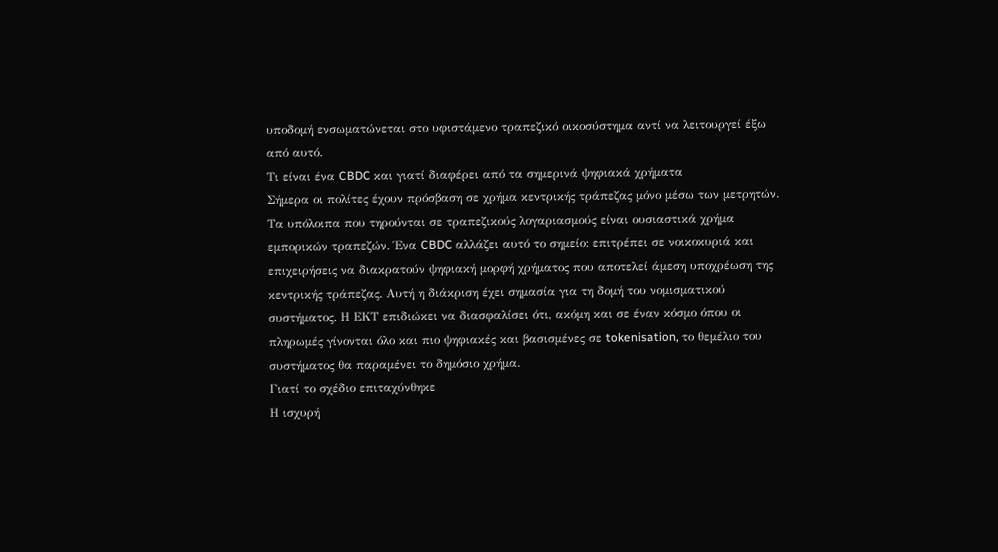υποδομή ενσωματώνεται στο υφιστάμενο τραπεζικό οικοσύστημα αντί να λειτουργεί έξω από αυτό.
Τι είναι ένα CBDC και γιατί διαφέρει από τα σημερινά ψηφιακά χρήματα
Σήμερα οι πολίτες έχουν πρόσβαση σε χρήμα κεντρικής τράπεζας μόνο μέσω των μετρητών. Τα υπόλοιπα που τηρούνται σε τραπεζικούς λογαριασμούς είναι ουσιαστικά χρήμα εμπορικών τραπεζών. Ένα CBDC αλλάζει αυτό το σημείο: επιτρέπει σε νοικοκυριά και επιχειρήσεις να διακρατούν ψηφιακή μορφή χρήματος που αποτελεί άμεση υποχρέωση της κεντρικής τράπεζας. Αυτή η διάκριση έχει σημασία για τη δομή του νομισματικού συστήματος. Η ΕΚΤ επιδιώκει να διασφαλίσει ότι, ακόμη και σε έναν κόσμο όπου οι πληρωμές γίνονται όλο και πιο ψηφιακές και βασισμένες σε tokenisation, το θεμέλιο του συστήματος θα παραμένει το δημόσιο χρήμα.
Γιατί το σχέδιο επιταχύνθηκε
Η ισχυρή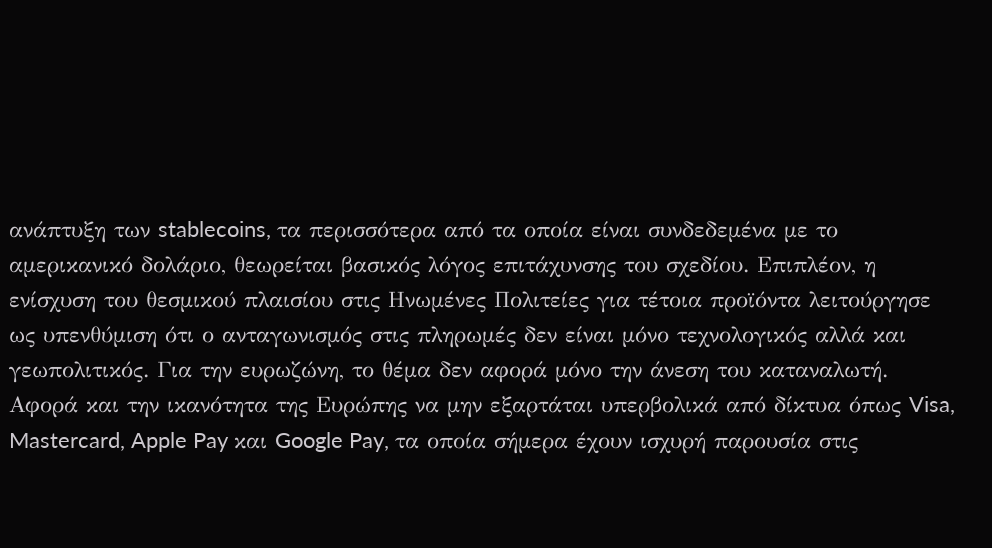ανάπτυξη των stablecoins, τα περισσότερα από τα οποία είναι συνδεδεμένα με το αμερικανικό δολάριο, θεωρείται βασικός λόγος επιτάχυνσης του σχεδίου. Επιπλέον, η ενίσχυση του θεσμικού πλαισίου στις Ηνωμένες Πολιτείες για τέτοια προϊόντα λειτούργησε ως υπενθύμιση ότι ο ανταγωνισμός στις πληρωμές δεν είναι μόνο τεχνολογικός αλλά και γεωπολιτικός. Για την ευρωζώνη, το θέμα δεν αφορά μόνο την άνεση του καταναλωτή. Αφορά και την ικανότητα της Ευρώπης να μην εξαρτάται υπερβολικά από δίκτυα όπως Visa, Mastercard, Apple Pay και Google Pay, τα οποία σήμερα έχουν ισχυρή παρουσία στις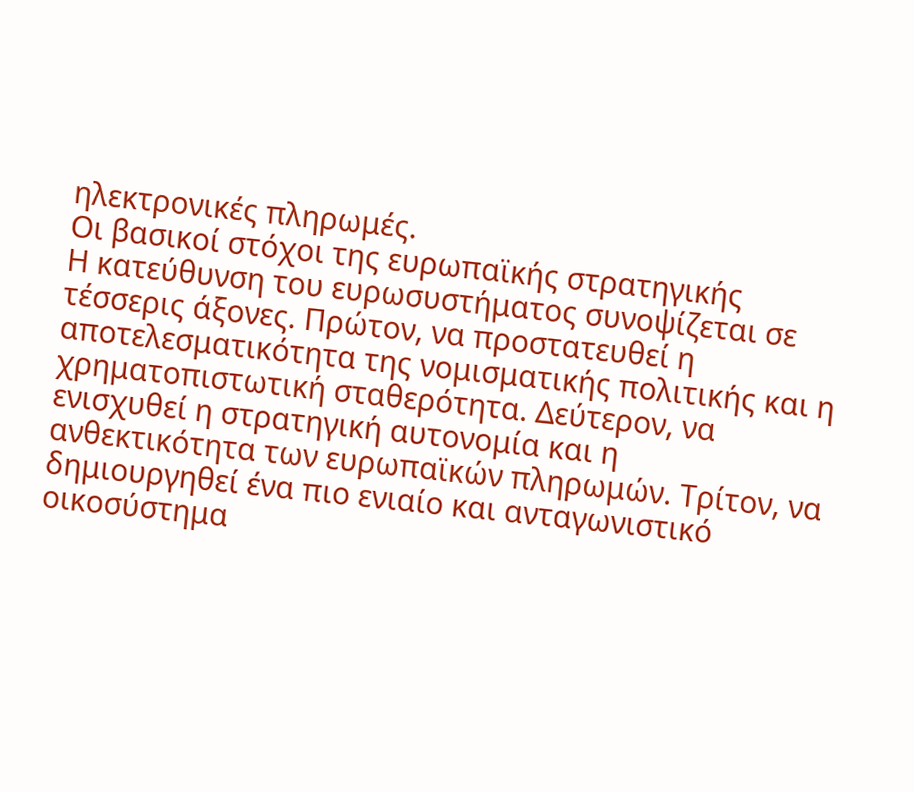ηλεκτρονικές πληρωμές.
Οι βασικοί στόχοι της ευρωπαϊκής στρατηγικής
Η κατεύθυνση του ευρωσυστήματος συνοψίζεται σε τέσσερις άξονες. Πρώτον, να προστατευθεί η αποτελεσματικότητα της νομισματικής πολιτικής και η χρηματοπιστωτική σταθερότητα. Δεύτερον, να ενισχυθεί η στρατηγική αυτονομία και η ανθεκτικότητα των ευρωπαϊκών πληρωμών. Τρίτον, να δημιουργηθεί ένα πιο ενιαίο και ανταγωνιστικό οικοσύστημα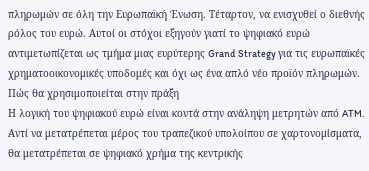πληρωμών σε όλη την Ευρωπαϊκή Ένωση. Τέταρτον, να ενισχυθεί ο διεθνής ρόλος του ευρώ. Αυτοί οι στόχοι εξηγούν γιατί το ψηφιακό ευρώ αντιμετωπίζεται ως τμήμα μιας ευρύτερης Grand Strategy για τις ευρωπαϊκές χρηματοοικονομικές υποδομές και όχι ως ένα απλό νέο προϊόν πληρωμών.
Πώς θα χρησιμοποιείται στην πράξη
Η λογική του ψηφιακού ευρώ είναι κοντά στην ανάληψη μετρητών από ATM. Αντί να μετατρέπεται μέρος του τραπεζικού υπολοίπου σε χαρτονομίσματα, θα μετατρέπεται σε ψηφιακό χρήμα της κεντρικής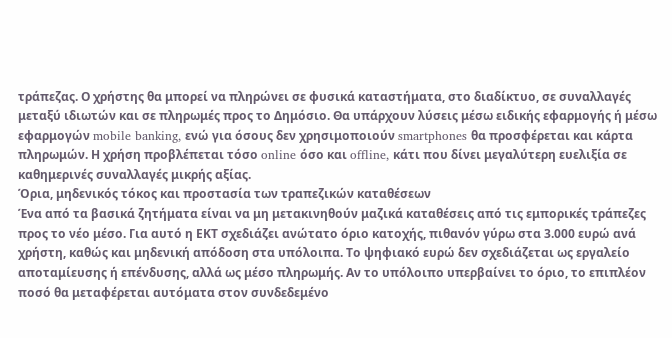τράπεζας. Ο χρήστης θα μπορεί να πληρώνει σε φυσικά καταστήματα, στο διαδίκτυο, σε συναλλαγές μεταξύ ιδιωτών και σε πληρωμές προς το Δημόσιο. Θα υπάρχουν λύσεις μέσω ειδικής εφαρμογής ή μέσω εφαρμογών mobile banking, ενώ για όσους δεν χρησιμοποιούν smartphones θα προσφέρεται και κάρτα πληρωμών. Η χρήση προβλέπεται τόσο online όσο και offline, κάτι που δίνει μεγαλύτερη ευελιξία σε καθημερινές συναλλαγές μικρής αξίας.
Όρια, μηδενικός τόκος και προστασία των τραπεζικών καταθέσεων
Ένα από τα βασικά ζητήματα είναι να μη μετακινηθούν μαζικά καταθέσεις από τις εμπορικές τράπεζες προς το νέο μέσο. Για αυτό η ΕΚΤ σχεδιάζει ανώτατο όριο κατοχής, πιθανόν γύρω στα 3.000 ευρώ ανά χρήστη, καθώς και μηδενική απόδοση στα υπόλοιπα. Το ψηφιακό ευρώ δεν σχεδιάζεται ως εργαλείο αποταμίευσης ή επένδυσης, αλλά ως μέσο πληρωμής. Αν το υπόλοιπο υπερβαίνει το όριο, το επιπλέον ποσό θα μεταφέρεται αυτόματα στον συνδεδεμένο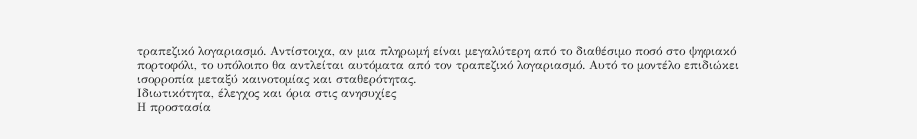τραπεζικό λογαριασμό. Αντίστοιχα, αν μια πληρωμή είναι μεγαλύτερη από το διαθέσιμο ποσό στο ψηφιακό πορτοφόλι, το υπόλοιπο θα αντλείται αυτόματα από τον τραπεζικό λογαριασμό. Αυτό το μοντέλο επιδιώκει ισορροπία μεταξύ καινοτομίας και σταθερότητας.
Ιδιωτικότητα, έλεγχος και όρια στις ανησυχίες
Η προστασία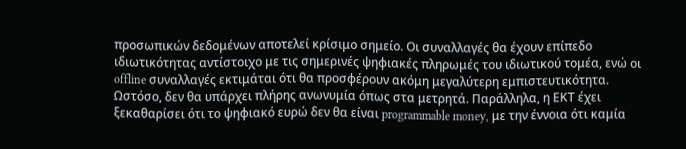προσωπικών δεδομένων αποτελεί κρίσιμο σημείο. Οι συναλλαγές θα έχουν επίπεδο ιδιωτικότητας αντίστοιχο με τις σημερινές ψηφιακές πληρωμές του ιδιωτικού τομέα, ενώ οι offline συναλλαγές εκτιμάται ότι θα προσφέρουν ακόμη μεγαλύτερη εμπιστευτικότητα. Ωστόσο, δεν θα υπάρχει πλήρης ανωνυμία όπως στα μετρητά. Παράλληλα, η ΕΚΤ έχει ξεκαθαρίσει ότι το ψηφιακό ευρώ δεν θα είναι programmable money, με την έννοια ότι καμία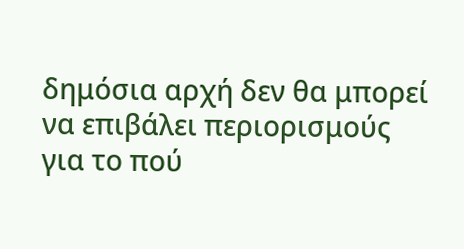δημόσια αρχή δεν θα μπορεί να επιβάλει περιορισμούς για το πού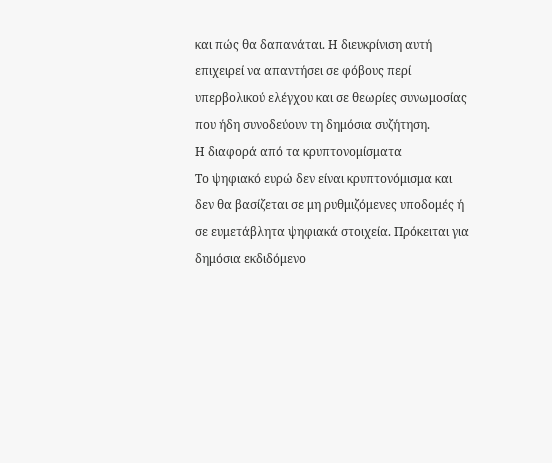και πώς θα δαπανάται. Η διευκρίνιση αυτή επιχειρεί να απαντήσει σε φόβους περί υπερβολικού ελέγχου και σε θεωρίες συνωμοσίας που ήδη συνοδεύουν τη δημόσια συζήτηση.
Η διαφορά από τα κρυπτονομίσματα
Το ψηφιακό ευρώ δεν είναι κρυπτονόμισμα και δεν θα βασίζεται σε μη ρυθμιζόμενες υποδομές ή σε ευμετάβλητα ψηφιακά στοιχεία. Πρόκειται για δημόσια εκδιδόμενο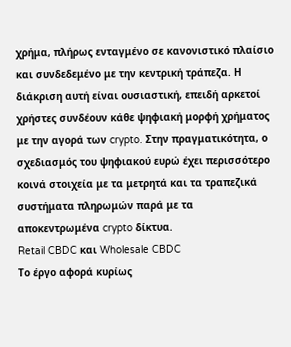χρήμα, πλήρως ενταγμένο σε κανονιστικό πλαίσιο και συνδεδεμένο με την κεντρική τράπεζα. Η διάκριση αυτή είναι ουσιαστική, επειδή αρκετοί χρήστες συνδέουν κάθε ψηφιακή μορφή χρήματος με την αγορά των crypto. Στην πραγματικότητα, ο σχεδιασμός του ψηφιακού ευρώ έχει περισσότερο κοινά στοιχεία με τα μετρητά και τα τραπεζικά συστήματα πληρωμών παρά με τα αποκεντρωμένα crypto δίκτυα.
Retail CBDC και Wholesale CBDC
Το έργο αφορά κυρίως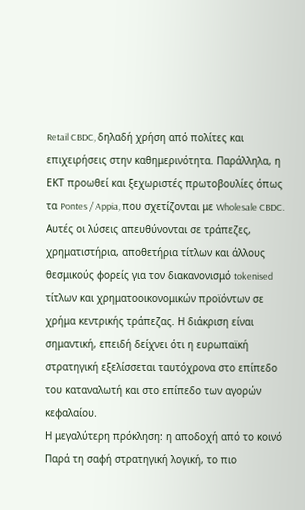Retail CBDC, δηλαδή χρήση από πολίτες και επιχειρήσεις στην καθημερινότητα. Παράλληλα, η ΕΚΤ προωθεί και ξεχωριστές πρωτοβουλίες όπως τα Pontes / Appia, που σχετίζονται με Wholesale CBDC. Αυτές οι λύσεις απευθύνονται σε τράπεζες, χρηματιστήρια, αποθετήρια τίτλων και άλλους θεσμικούς φορείς για τον διακανονισμό tokenised τίτλων και χρηματοοικονομικών προϊόντων σε χρήμα κεντρικής τράπεζας. Η διάκριση είναι σημαντική, επειδή δείχνει ότι η ευρωπαϊκή στρατηγική εξελίσσεται ταυτόχρονα στο επίπεδο του καταναλωτή και στο επίπεδο των αγορών κεφαλαίου.
Η μεγαλύτερη πρόκληση: η αποδοχή από το κοινό
Παρά τη σαφή στρατηγική λογική, το πιο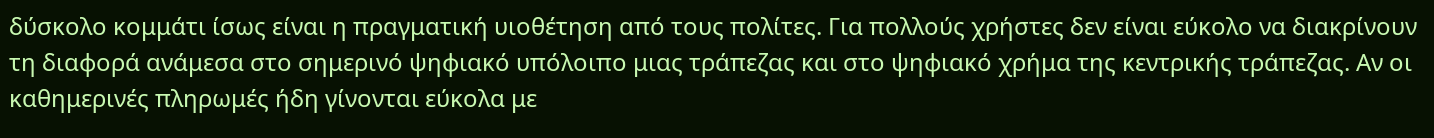δύσκολο κομμάτι ίσως είναι η πραγματική υιοθέτηση από τους πολίτες. Για πολλούς χρήστες δεν είναι εύκολο να διακρίνουν τη διαφορά ανάμεσα στο σημερινό ψηφιακό υπόλοιπο μιας τράπεζας και στο ψηφιακό χρήμα της κεντρικής τράπεζας. Αν οι καθημερινές πληρωμές ήδη γίνονται εύκολα με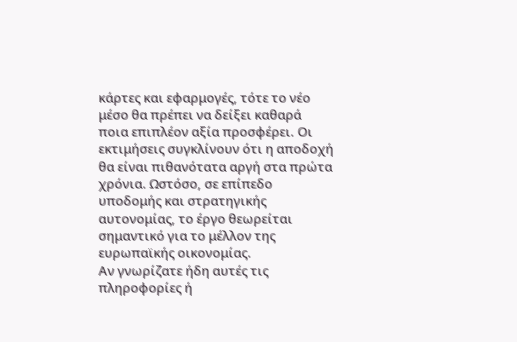κάρτες και εφαρμογές, τότε το νέο μέσο θα πρέπει να δείξει καθαρά ποια επιπλέον αξία προσφέρει. Οι εκτιμήσεις συγκλίνουν ότι η αποδοχή θα είναι πιθανότατα αργή στα πρώτα χρόνια. Ωστόσο, σε επίπεδο υποδομής και στρατηγικής αυτονομίας, το έργο θεωρείται σημαντικό για το μέλλον της ευρωπαϊκής οικονομίας.
Αν γνωρίζατε ήδη αυτές τις πληροφορίες ή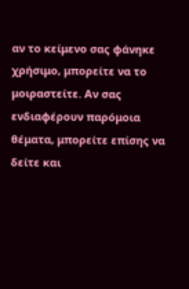αν το κείμενο σας φάνηκε χρήσιμο, μπορείτε να το μοιραστείτε. Αν σας ενδιαφέρουν παρόμοια θέματα, μπορείτε επίσης να δείτε και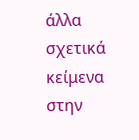άλλα σχετικά κείμενα στην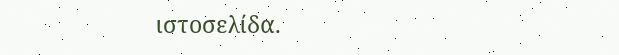ιστοσελίδα.